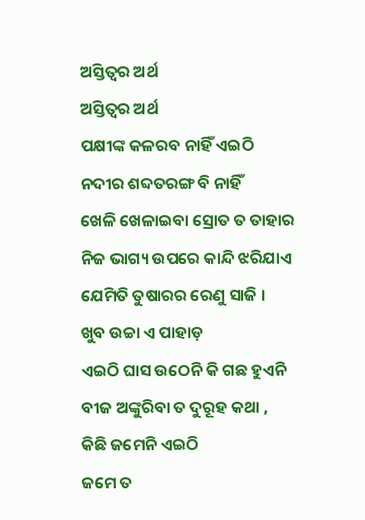ଅସ୍ତିତ୍ବର ଅର୍ଥ
ଅସ୍ତିତ୍ବର ଅର୍ଥ
ପକ୍ଷୀଙ୍କ କଳରବ ନାହିଁ ଏଇଠି
ନଦୀର ଶବ୍ଦତରଙ୍ଗ ବି ନାହିଁ
ଖେଳି ଖେଳାଇବା ସ୍ରୋତ ତ ତାହାର
ନିଜ ଭାଗ୍ୟ ଉପରେ କାନ୍ଦି ଝରିଯାଏ
ଯେମିତି ତୁଷାରର ରେଣୁ ସାଜି ।
ଖୁବ ଉଚ୍ଚା ଏ ପାହାଡ଼
ଏଇଠି ଘାସ ଉଠେନି କି ଗଛ ହୁଏନି
ବୀଜ ଅଙ୍କୁରିବା ତ ଦୁରୂହ କଥା ,
କିଛି ଜମେନି ଏଇଠି
ଜମେ ତ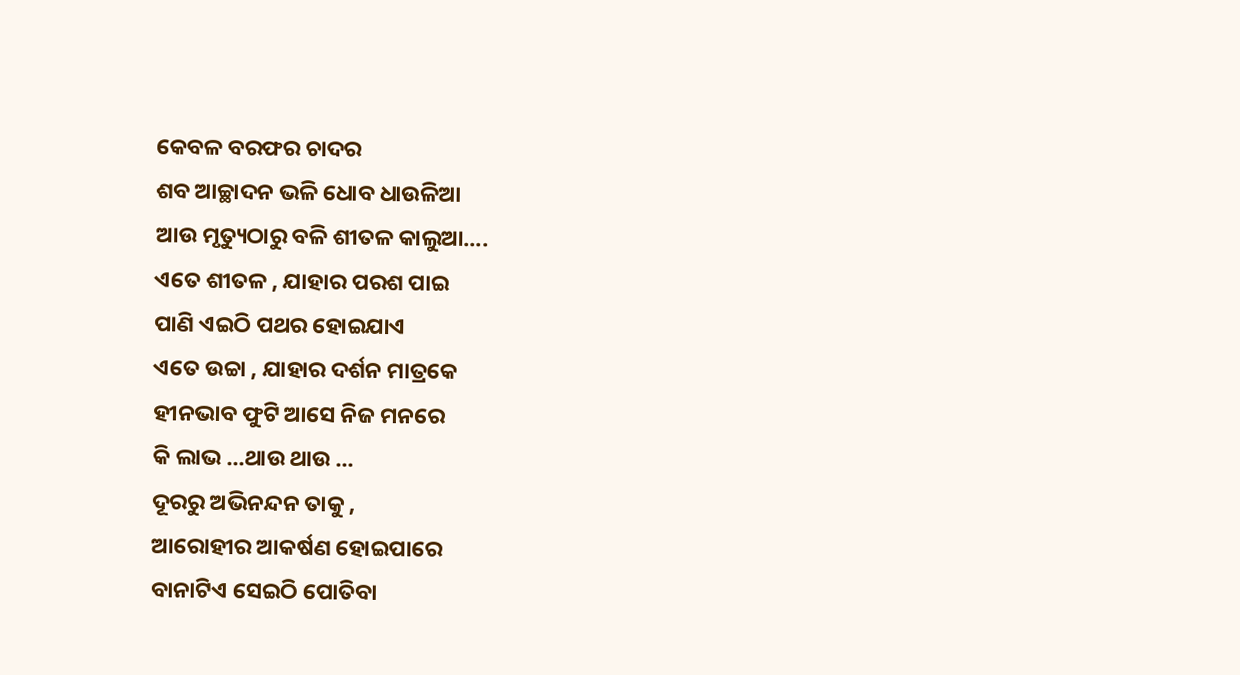କେବଳ ବରଫର ଚାଦର
ଶବ ଆଚ୍ଛାଦନ ଭଳି ଧୋବ ଧାଉଳିଆ
ଆଉ ମୃତ୍ୟୁଠାରୁ ବଳି ଶୀତଳ କାଲୁଆ....
ଏତେ ଶୀତଳ , ଯାହାର ପରଶ ପାଇ
ପାଣି ଏଇଠି ପଥର ହୋଇଯାଏ
ଏତେ ଉଚ୍ଚା , ଯାହାର ଦର୍ଶନ ମାତ୍ରକେ
ହୀନଭାବ ଫୁଟି ଆସେ ନିଜ ମନରେ
କି ଲାଭ ...ଥାଉ ଥାଉ ...
ଦୂରରୁ ଅଭିନନ୍ଦନ ତାକୁ ,
ଆରୋହୀର ଆକର୍ଷଣ ହୋଇପାରେ
ବାନାଟିଏ ସେଇଠି ପୋତିବା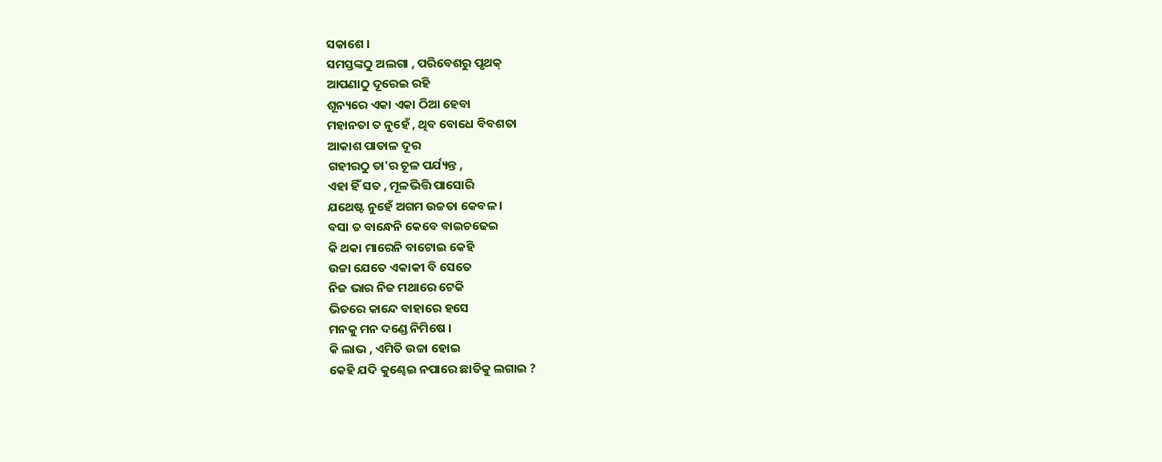ସକାଶେ ।
ସମସ୍ତଙ୍କଠୁ ଅଲଗା , ପରିବେଶରୁ ପୃଥକ୍
ଆପଣାଠୁ ଦୂରେଇ ରହି
ଶୂନ୍ୟରେ ଏକା ଏକା ଠିଆ ହେବା
ମହାନତା ତ ନୁହେଁ , ଥିବ ବୋଧେ ବିବଶତା
ଆକାଶ ପାତାଳ ଦୂର
ଗହୀରଠୁ ତା'ର ଚୂଳ ପର୍ଯ୍ୟନ୍ତ ,
ଏହା ହିଁ ସତ , ମୂଳଭିତ୍ତି ପାସୋରି
ଯଥେଷ୍ଟ ନୁହେଁ ଅଗମ ଉଚ୍ଚତା କେବଳ ।
ବସା ତ ବାନ୍ଧେନି କେବେ ବାଇଚଢେଇ
କି ଥକା ମାରେନି ବାଟୋଇ କେହି
ଉଚ୍ଚା ଯେତେ ଏକାକୀ ବି ସେତେ
ନିଜ ଭାର ନିଜ ମଥାରେ ଟେକି
ଭିତରେ କାନ୍ଦେ ବାହାରେ ହସେ
ମନକୁ ମନ ଦଣ୍ଡେ ନିମିଷେ ।
କି ଲାଭ , ଏମିତି ଉଚ୍ଚା ହୋଇ
କେହି ଯଦି କୁଣ୍ଢେଇ ନପାରେ ଛାତିକୁ ଲଗାଇ ?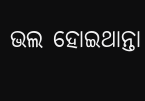ଭଲ ହୋଇଥାନ୍ତା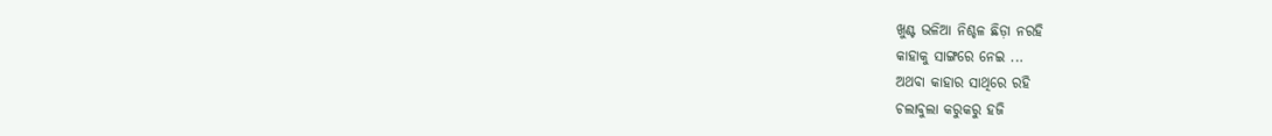ଖୁଣ୍ଟ ଭଳିଆ ନିଶ୍ଚଳ ଛିଡ଼ା ନରହି
କାହାକୁ ସାଙ୍ଗରେ ନେଇ ...
ଅଥବା କାହାର ସାଥିରେ ରହି
ଚଲାବୁଲା କରୁକରୁ ହଜି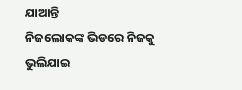ଯାଆନ୍ତି
ନିଜଲୋକଙ୍କ ଭିଡରେ ନିଜକୁ ଭୁଲିଯାଇ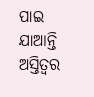ପାଇ ଯାଆନ୍ତି ଅସ୍ତିତ୍ବର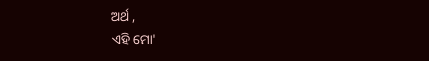ଅର୍ଥ ,
ଏହି ମୋ'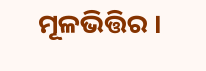ମୂଳଭିତ୍ତିର ।